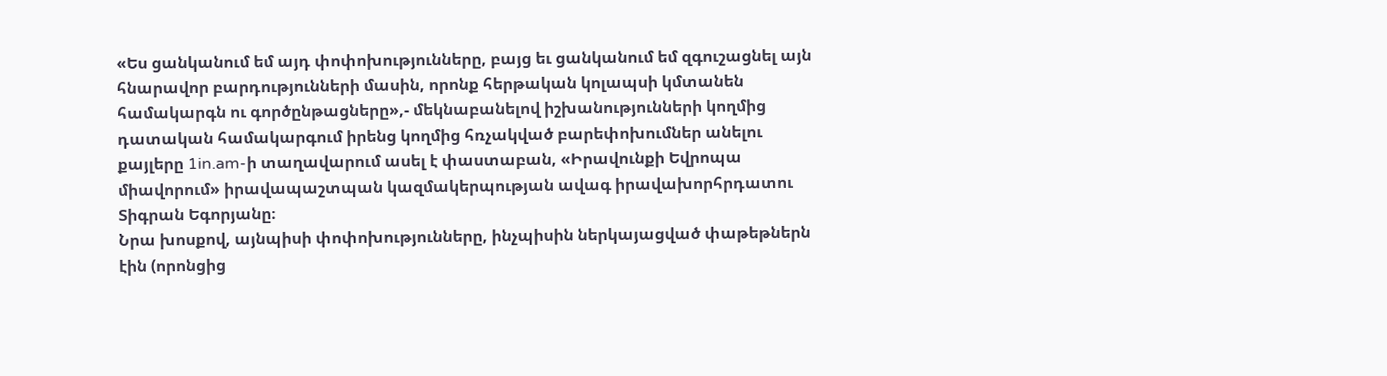«Ես ցանկանում եմ այդ փոփոխությունները, բայց եւ ցանկանում եմ զգուշացնել այն հնարավոր բարդությունների մասին, որոնք հերթական կոլապսի կմտանեն համակարգն ու գործընթացները»,- մեկնաբանելով իշխանությունների կողմից դատական համակարգում իրենց կողմից հռչակված բարեփոխումներ անելու քայլերը 1in.am-ի տաղավարում ասել է փաստաբան, «Իրավունքի Եվրոպա միավորում» իրավապաշտպան կազմակերպության ավագ իրավախորհրդատու Տիգրան Եգորյանը։
Նրա խոսքով, այնպիսի փոփոխությունները, ինչպիսին ներկայացված փաթեթներն էին (որոնցից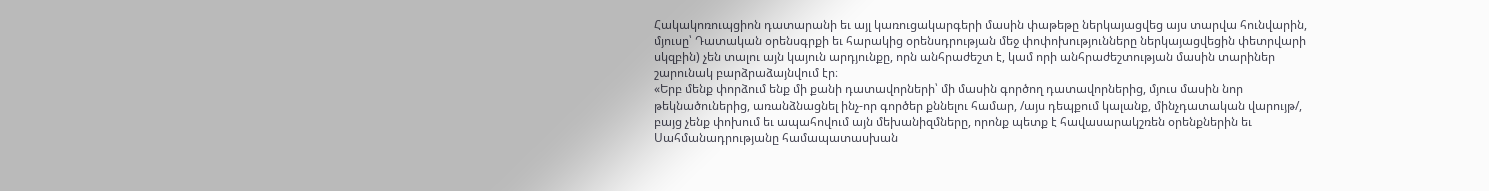Հակակոռուպցիոն դատարանի եւ այլ կառուցակարգերի մասին փաթեթը ներկայացվեց այս տարվա հունվարին, մյուսը՝ Դատական օրենսգրքի եւ հարակից օրենսդրության մեջ փոփոխությունները ներկայացվեցին փետրվարի սկզբին) չեն տալու այն կայուն արդյունքը, որն անհրաժեշտ է, կամ որի անհրաժեշտության մասին տարիներ շարունակ բարձրաձայնվում էր։
«Երբ մենք փորձում ենք մի քանի դատավորների՝ մի մասին գործող դատավորներից, մյուս մասին նոր թեկնածուներից, առանձնացնել ինչ-որ գործեր քննելու համար, /այս դեպքում կալանք, մինչդատական վարույթ/, բայց չենք փոխում եւ ապահովում այն մեխանիզմները, որոնք պետք է հավասարակշռեն օրենքներին եւ Սահմանադրությանը համապատասխան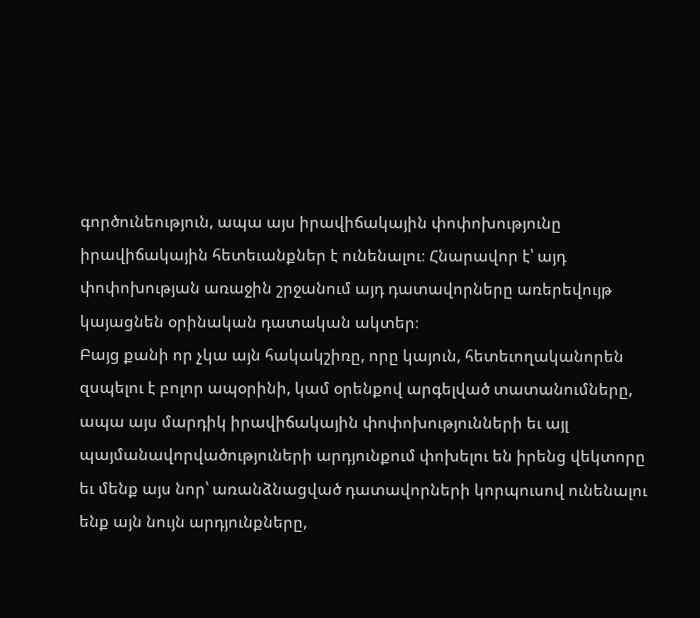գործունեություն, ապա այս իրավիճակային փոփոխությունը իրավիճակային հետեւանքներ է ունենալու։ Հնարավոր է՝ այդ փոփոխության առաջին շրջանում այդ դատավորները առերեվույթ կայացնեն օրինական դատական ակտեր։
Բայց քանի որ չկա այն հակակշիռը, որը կայուն, հետեւողականորեն զսպելու է բոլոր ապօրինի, կամ օրենքով արգելված տատանումները, ապա այս մարդիկ իրավիճակային փոփոխությունների եւ այլ պայմանավորվածություների արդյունքում փոխելու են իրենց վեկտորը եւ մենք այս նոր՝ առանձնացված դատավորների կորպուսով ունենալու ենք այն նույն արդյունքները,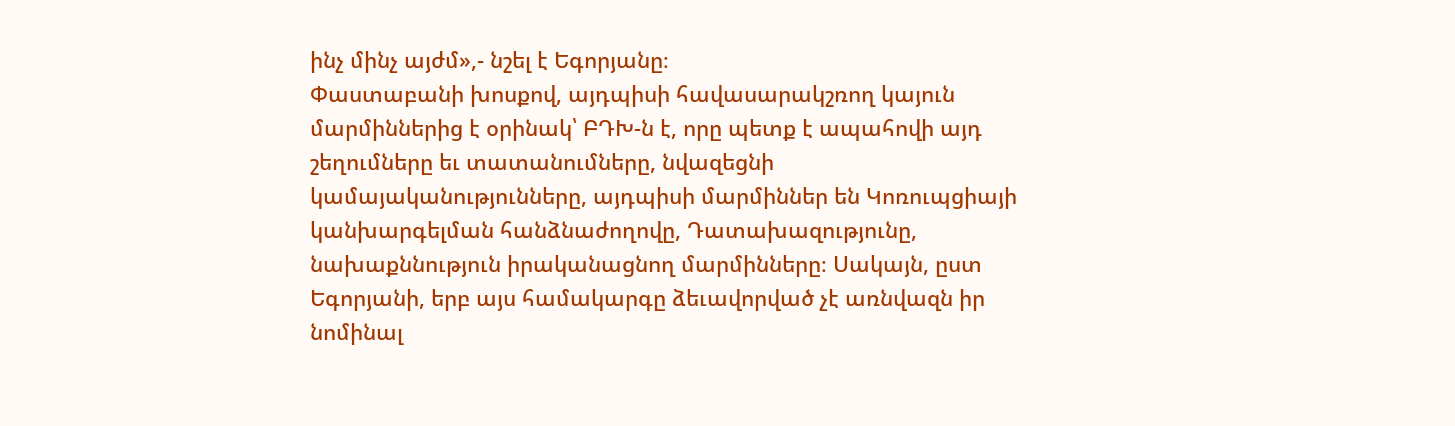ինչ մինչ այժմ»,- նշել է Եգորյանը։
Փաստաբանի խոսքով, այդպիսի հավասարակշռող կայուն մարմիններից է օրինակ՝ ԲԴԽ-ն է, որը պետք է ապահովի այդ շեղումները եւ տատանումները, նվազեցնի կամայականությունները, այդպիսի մարմիններ են Կոռուպցիայի կանխարգելման հանձնաժողովը, Դատախազությունը, նախաքննություն իրականացնող մարմինները։ Սակայն, ըստ Եգորյանի, երբ այս համակարգը ձեւավորված չէ առնվազն իր նոմինալ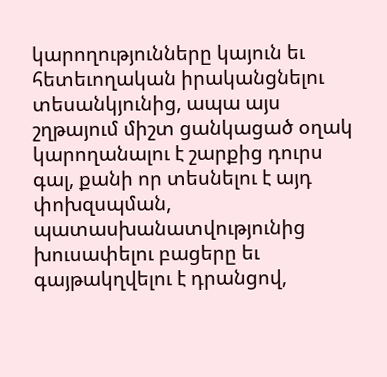կարողությունները կայուն եւ հետեւողական իրականցնելու տեսանկյունից, ապա այս շղթայում միշտ ցանկացած օղակ կարողանալու է շարքից դուրս գալ, քանի որ տեսնելու է այդ փոխզսպման, պատասխանատվությունից խուսափելու բացերը եւ գայթակղվելու է դրանցով,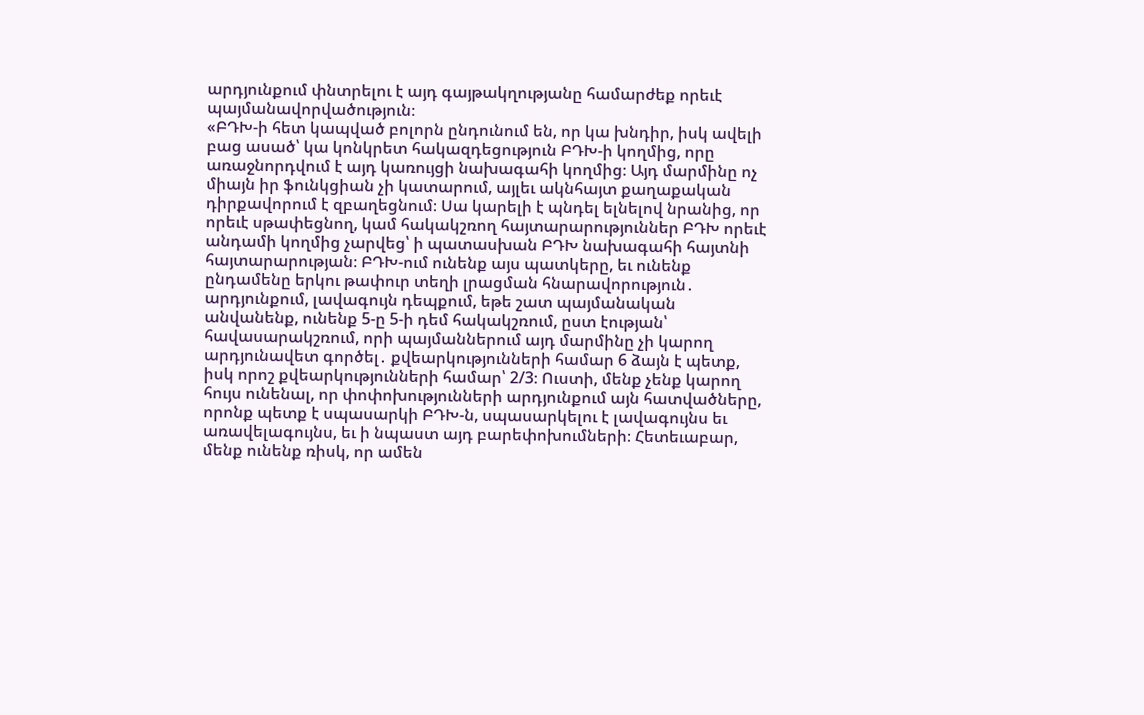արդյունքում փնտրելու է այդ գայթակղությանը համարժեք որեւէ պայմանավորվածություն։
«ԲԴԽ-ի հետ կապված բոլորն ընդունում են, որ կա խնդիր, իսկ ավելի բաց ասած՝ կա կոնկրետ հակազդեցություն ԲԴԽ-ի կողմից, որը առաջնորդվում է այդ կառույցի նախագահի կողմից։ Այդ մարմինը ոչ միայն իր ֆունկցիան չի կատարում, այլեւ ակնհայտ քաղաքական դիրքավորում է զբաղեցնում։ Սա կարելի է պնդել ելնելով նրանից, որ որեւէ սթափեցնող, կամ հակակշռող հայտարարություններ ԲԴԽ որեւէ անդամի կողմից չարվեց՝ ի պատասխան ԲԴԽ նախագահի հայտնի հայտարարության։ ԲԴԽ-ում ունենք այս պատկերը, եւ ունենք ընդամենը երկու թափուր տեղի լրացման հնարավորություն․ արդյունքում, լավագույն դեպքում, եթե շատ պայմանական անվանենք, ունենք 5-ը 5-ի դեմ հակակշռում, ըստ էության՝ հավասարակշռում, որի պայմաններում այդ մարմինը չի կարող արդյունավետ գործել․ քվեարկությունների համար 6 ձայն է պետք, իսկ որոշ քվեարկությունների համար՝ 2/3։ Ուստի, մենք չենք կարող հույս ունենալ, որ փոփոխությունների արդյունքում այն հատվածները, որոնք պետք է սպասարկի ԲԴԽ-ն, սպասարկելու է լավագույնս եւ առավելագույնս, եւ ի նպաստ այդ բարեփոխումների։ Հետեւաբար, մենք ունենք ռիսկ, որ ամեն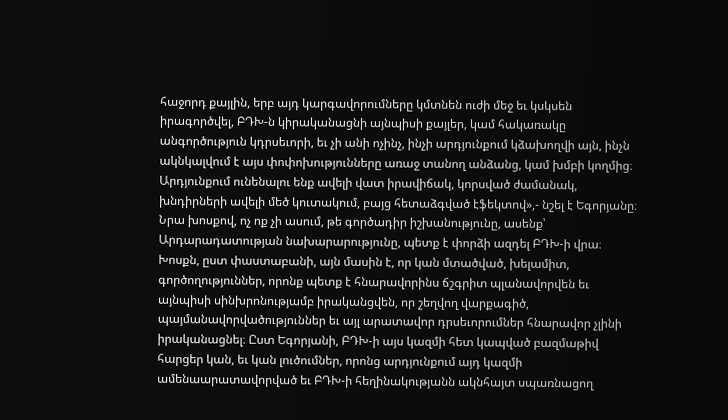հաջորդ քայլին, երբ այդ կարգավորումները կմտնեն ուժի մեջ եւ կսկսեն իրագործվել, ԲԴԽ-ն կիրականացնի այնպիսի քայլեր, կամ հակառակը անգործություն կդրսեւորի, եւ չի անի ոչինչ, ինչի արդյունքում կձախողվի այն, ինչն ակնկալվում է այս փոփոխությունները առաջ տանող անձանց, կամ խմբի կողմից։
Արդյունքում ունենալու ենք ավելի վատ իրավիճակ, կորսված ժամանակ, խնդիրների ավելի մեծ կուտակում, բայց հետաձգված էֆեկտով»,- նշել է Եգորյանը։
Նրա խոսքով, ոչ ոք չի ասում, թե գործադիր իշխանությունը, ասենք՝ Արդարադատության նախարարությունը, պետք է փորձի ազդել ԲԴԽ-ի վրա։ Խոսքն, ըստ փաստաբանի, այն մասին է, որ կան մտածված, խելամիտ, գործողություններ, որոնք պետք է հնարավորինս ճշգրիտ պլանավորվեն եւ այնպիսի սինխրոնությամբ իրականցվեն, որ շեղվող վարքագիծ, պայմանավորվածություններ եւ այլ արատավոր դրսեւորումներ հնարավոր չլինի իրականացնել։ Ըստ Եգորյանի, ԲԴԽ-ի այս կազմի հետ կապված բազմաթիվ հարցեր կան, եւ կան լուծումներ, որոնց արդյունքում այդ կազմի ամենաարատավորված եւ ԲԴԽ-ի հեղինակությանն ակնհայտ սպառնացող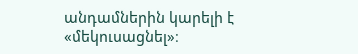անդամներին կարելի է «մեկուսացնել»։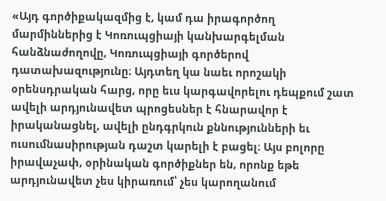«Այդ գործիքակազմից է, կամ դա իրագործող մարմիններից է Կոռուպցիայի կանխարգելման հանձնաժողովը, Կոռուպցիայի գործերով դատախազությունը։ Այդտեղ կա նաեւ որոշակի օրենսդրական հարց, որը եւս կարգավորելու դեպքում շատ ավելի արդյունավետ պրոցեսներ է հնարավոր է իրականացնել, ավելի ընդգրկուն քննությունների եւ ուսումնասիրության դաշտ կարելի է բացել։ Այս բոլորը իրավաչափ, օրինական գործիքներ են, որոնք եթե արդյունավետ չես կիրառում՝ չես կարողանում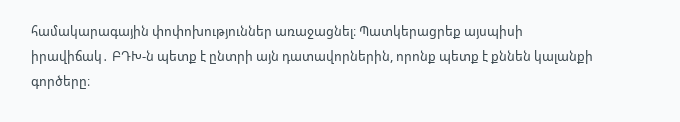համակարագային փոփոխություններ առաջացնել։ Պատկերացրեք այսպիսի իրավիճակ․ ԲԴԽ-ն պետք է ընտրի այն դատավորներին, որոնք պետք է քննեն կալանքի գործերը։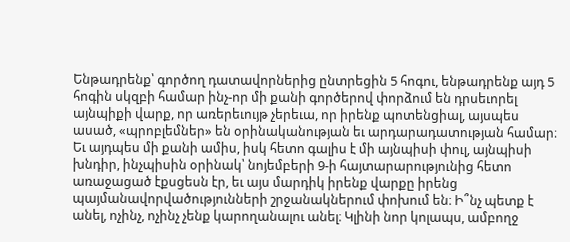Ենթադրենք՝ գործող դատավորներից ընտրեցին 5 հոգու, ենթադրենք այդ 5 հոգին սկզբի համար ինչ-որ մի քանի գործերով փորձում են դրսեւորել այնպիքի վարք, որ առերեւույթ չերեւա, որ իրենք պոտենցիալ, այսպես ասած, «պրոբլեմներ» են օրինականության եւ արդարադատության համար։ Եւ այդպես մի քանի ամիս, իսկ հետո գալիս է մի այնպիսի փուլ, այնպիսի խնդիր, ինչպիսին օրինակ՝ նոյեմբերի 9-ի հայտարարությունից հետո առաջացած էքսցեսն էր, եւ այս մարդիկ իրենք վարքը իրենց պայմանավորվածությունների շրջանակներում փոխում են։ Ի՞նչ պետք է անել, ոչինչ, ոչինչ չենք կարողանալու անել։ Կլինի նոր կոլապս, ամբողջ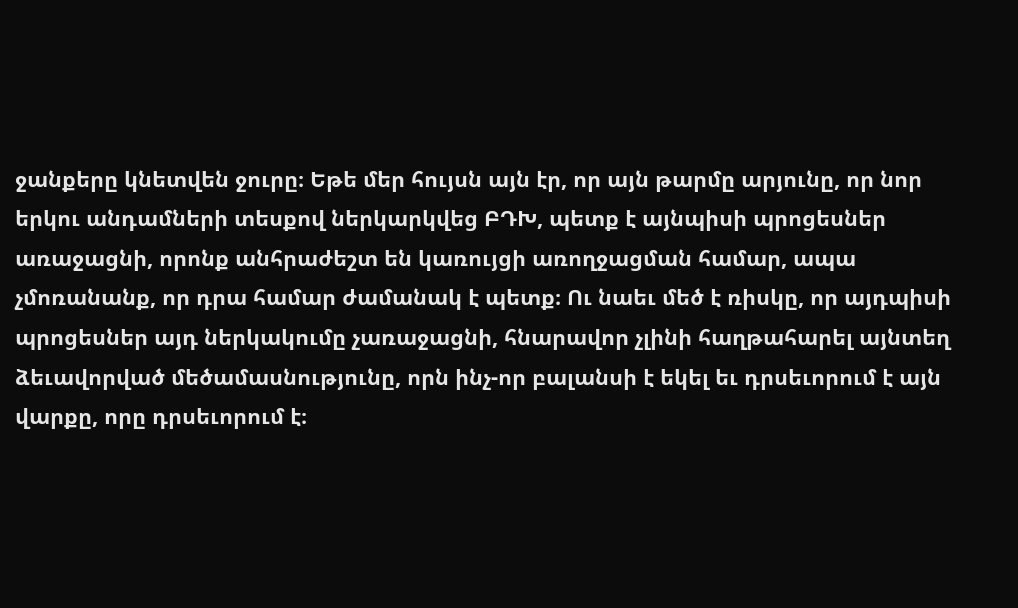ջանքերը կնետվեն ջուրը։ Եթե մեր հույսն այն էր, որ այն թարմը արյունը, որ նոր երկու անդամների տեսքով ներկարկվեց ԲԴԽ, պետք է այնպիսի պրոցեսներ առաջացնի, որոնք անհրաժեշտ են կառույցի առողջացման համար, ապա չմոռանանք, որ դրա համար ժամանակ է պետք։ Ու նաեւ մեծ է ռիսկը, որ այդպիսի պրոցեսներ այդ ներկակումը չառաջացնի, հնարավոր չլինի հաղթահարել այնտեղ ձեւավորված մեծամասնությունը, որն ինչ-որ բալանսի է եկել եւ դրսեւորում է այն վարքը, որը դրսեւորում է։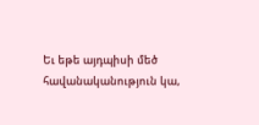Եւ եթե այդպիսի մեծ հավանականություն կա,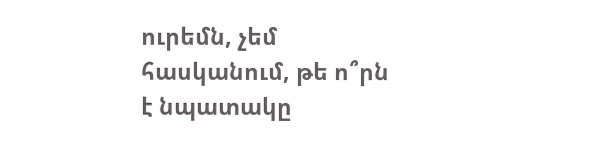ուրեմն, չեմ հասկանում, թե ո՞րն է նպատակը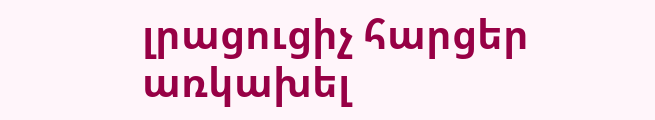լրացուցիչ հարցեր առկախել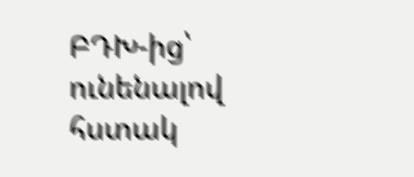ԲԴԽ-ից՝ ունենալով հստակ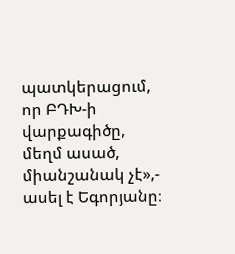պատկերացում, որ ԲԴԽ-ի վարքագիծը, մեղմ ասած, միանշանակ չէ»,- ասել է Եգորյանը։